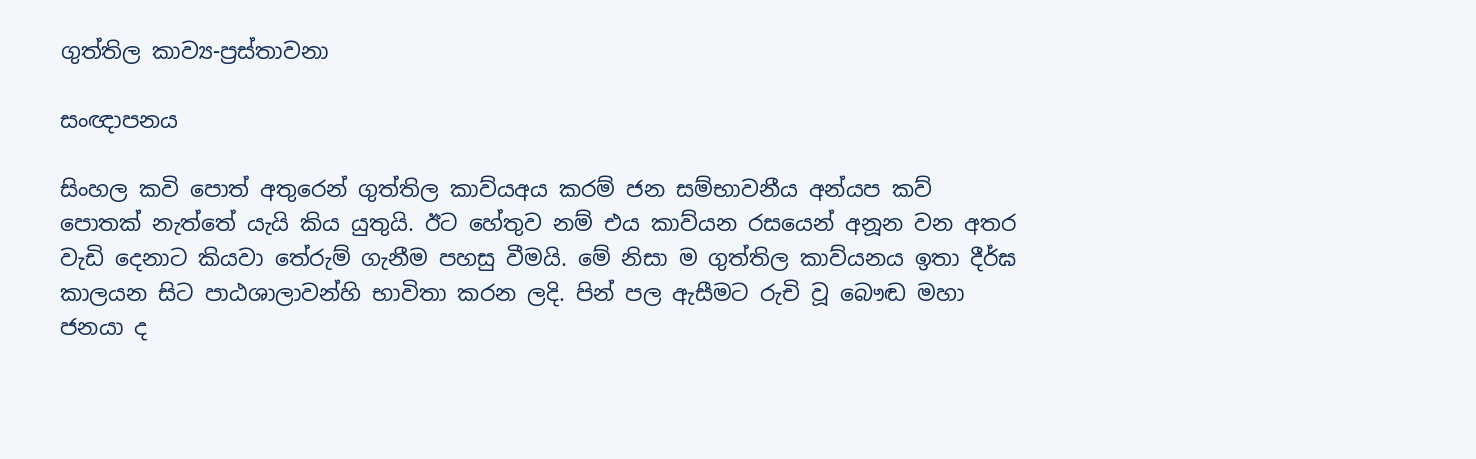ගුත්තිල කාව්‍ය-ප්‍රස්තාවනා

සංඥාපනය

සිංහල කවි පොත් අතුරෙන් ගුත්තිල කාව්යඅය කරම් ජන සම්භාවනීය අන්යප කව් පොතක් නැත්තේ යැයි කිය යුතුයි. ඊට හේතුව නම් එය කාව්යන රසයෙන් අනූන වන අතර වැඩි දෙනාට කියවා තේරුම් ගැනීම පහසු වීමයි. මේ නිසා ම ගුත්තිල කාව්යනය ඉතා දීර්ඝ කාලයන සිට පාඨශාලාවන්හි භාවිතා කරන ලදි. පින් පල ඇසීමට රුචි වූ බෞඬ මහා ජනයා ද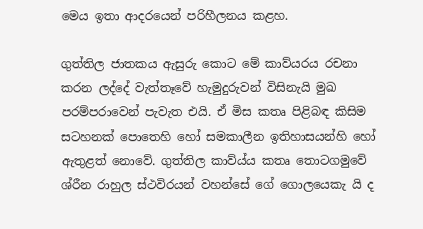මෙය ඉතා ආදරයෙන් පරිහීලනය කළහ.

ගුත්තිල ජාතකය ඇසුරු කොට මේ කාව්යරය රචනා කරන ලද්දේ වැත්තෑවේ හැමුදුරුවන් විසිනැයි මුඛ පරම්පරාවෙන් පැවැත එයි. ඒ මිස කතෘ පිළිබඳ කිසිම සටහනක් පොතෙහි හෝ සමකාලීන ඉතිහාසයන්හි හෝ ඇතුළත් නොවේ. ගුත්තිල කාව්ය්ය කතෘ තොටගමුවේ ශ්රීන රාහුල ස්ථවිරයන් වහන්සේ ගේ ගොලයෙකැ යි ද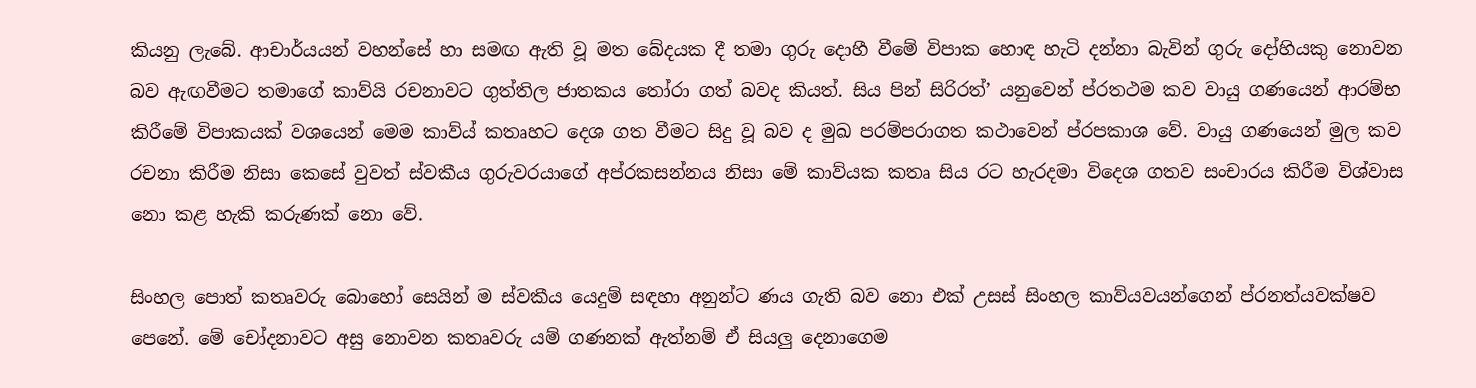කියනු ලැබේ. ආචාර්යයන් වහන්සේ හා සමඟ ඇති වූ මත බේදයක දී තමා ගුරු දොහී වීමේ විපාක හොඳ හැටි දන්නා බැවින් ගුරු දෝහියකු නොවන බව ඇඟවීමට තමාගේ කාව්යි රචනාවට ගුත්තිල ජාතකය තෝරා ගත් බවද කියත්. සිය පින් සිරිරත්’ යනුවෙන් ප්රතථම කව වායු ගණයෙන් ආරම්භ කිරීමේ විපාකයක් වශයෙන් මෙම කාව්ය් කතෘහට දෙශ ගත වීමට සිදු වූ බව ද මුඛ පරම්පරාගත කථාවෙන් ප්රපකාශ වේ. වායු ගණයෙන් මුල කව රචනා කිරීම නිසා කෙසේ වුවත් ස්වකීය ගුරුවරයාගේ අප්රකසන්නය නිසා මේ කාව්යක කතෘ සිය රට හැරදමා විදෙශ ගතව සංචාරය කිරීම විශ්වාස නො කළ හැකි කරුණක් නො වේ.

සිංහල පොත් කතෘවරු බොහෝ සෙයින් ම ස්වකීය යෙදුම් සඳහා අනුන්ට ණය ගැති බව නො එක් උසස් සිංහල කාව්යවයන්ගෙන් ප්රනත්යවක්ෂව පෙනේ. මේ චෝදනාවට අසු නොවන කතෘවරු යම් ගණනක් ඇත්නම් ඒ සියලු දෙනාගෙම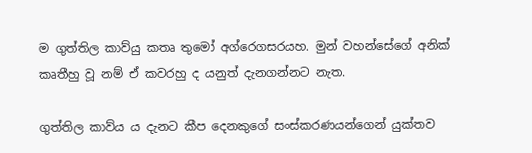ම ගුත්තිල කාව්යු කතෘ තුමෝ අග්රෙගසරයහ. මුන් වහන්සේගේ අනික් කෘතීහු වූ නම් ඒ කවරහු ද යනුත් දැනගන්නට නැත.

ගුත්තිල කාව්ය ය දැනට කීප දෙ‍නකුගේ සංස්කරණයන්ගෙන් යුක්තව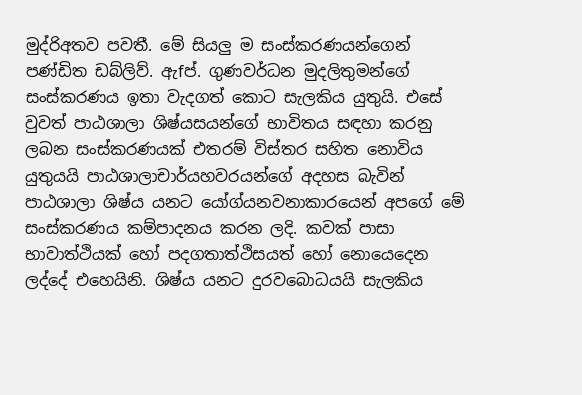මුද්රිඅතව පවතී. මේ සියලු ම සංස්කරණයන්ගෙන් පණ්ඩිත ඩබ්ලිව්. ඇfප්. ගුණවර්ධන මුදලිතුමන්ගේ සංස්කරණය ඉතා වැදගත් කොට සැලකිය යුතුයි. එසේ වුවත් පාඨශාලා ශිෂ්යසයන්ගේ භාවිතය සඳහා කරනු ලබන සංස්කරණයක් එතරම් විස්තර සහිත නොවිය යුතුයයි පාඨශාලාචාර්යහවරයන්ගේ අදහස බැවින් පාඨශාලා ශිෂ්ය යනට යෝග්යනවනාකාරයෙන් අපගේ මේ සංස්කරණය කම්පාදනය කරන ලදි. කවක් පාසා භාවාත්ථි‍යක් හෝ පදගතාත්ථිසයත් හෝ නොයෙදෙන ලද්දේ එහෙයිනි. ශිෂ්ය යනට දුරවබොධයයි සැලකිය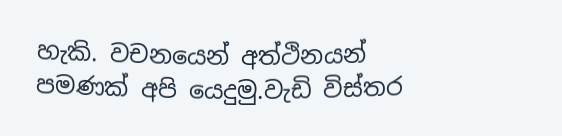හැකි. වචනයෙන් අත්ථිනයන් පමණක් අපි යෙදුමු.වැඩි විස්තර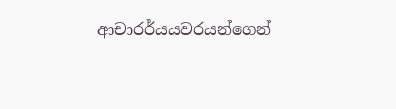ආචාරර්යයවරයන්ගෙන්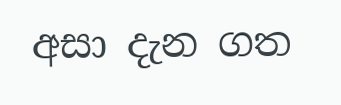අසා දැන ගත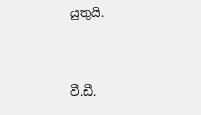යුතුයි.


වී.ඩී.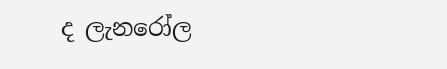ද ලැනරෝල